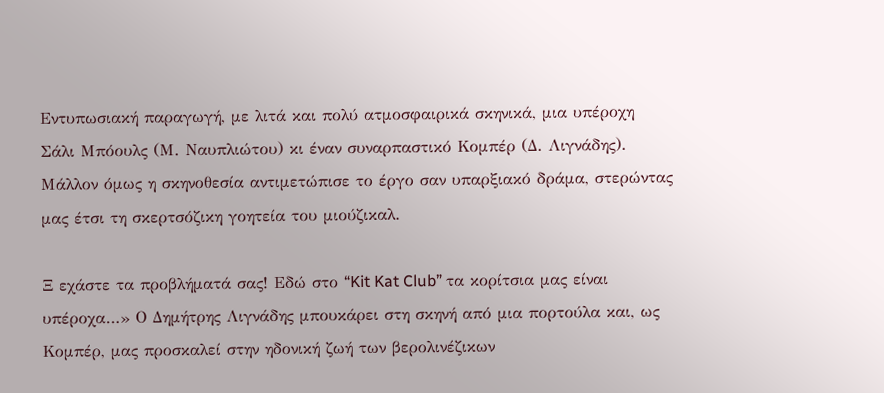Εντυπωσιακή παραγωγή, με λιτά και πολύ ατμοσφαιρικά σκηνικά, μια υπέροχη Σάλι Μπόουλς (Μ. Ναυπλιώτου) κι έναν συναρπαστικό Κομπέρ (Δ. Λιγνάδης). Μάλλον όμως η σκηνοθεσία αντιμετώπισε το έργο σαν υπαρξιακό δράμα, στερώντας μας έτσι τη σκερτσόζικη γοητεία του μιούζικαλ.

Ξ εχάστε τα προβλήματά σας! Εδώ στο “Kit Kat Club” τα κορίτσια μας είναι υπέροχα…» Ο Δημήτρης Λιγνάδης μπουκάρει στη σκηνή από μια πορτούλα και, ως Κομπέρ, μας προσκαλεί στην ηδονική ζωή των βερολινέζικων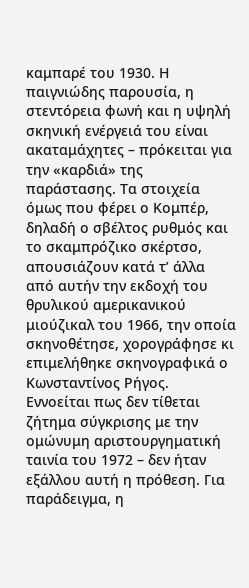καμπαρέ του 1930. Η παιγνιώδης παρουσία, η στεντόρεια φωνή και η υψηλή σκηνική ενέργειά του είναι ακαταμάχητες – πρόκειται για την «καρδιά» της παράστασης. Τα στοιχεία όμως που φέρει ο Κομπέρ, δηλαδή ο σβέλτος ρυθμός και το σκαμπρόζικο σκέρτσο, απουσιάζουν κατά τ’ άλλα από αυτήν την εκδοχή του θρυλικού αμερικανικού μιούζικαλ του 1966, την οποία σκηνοθέτησε, χορογράφησε κι επιμελήθηκε σκηνογραφικά ο Κωνσταντίνος Ρήγος.
Εννοείται πως δεν τίθεται ζήτημα σύγκρισης με την ομώνυμη αριστουργηματική ταινία του 1972 – δεν ήταν εξάλλου αυτή η πρόθεση. Για παράδειγμα, η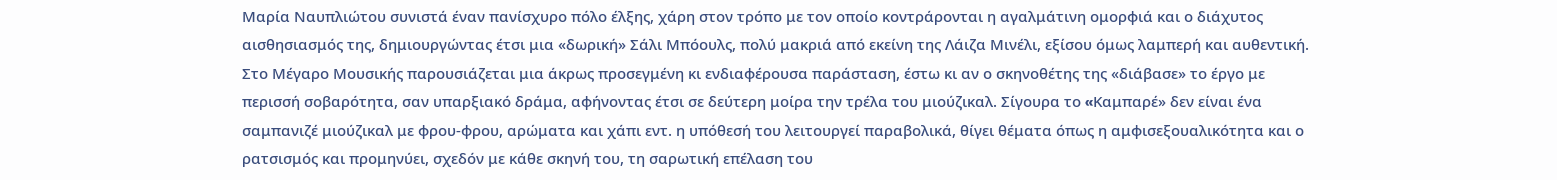Μαρία Ναυπλιώτου συνιστά έναν πανίσχυρο πόλο έλξης, χάρη στον τρόπο με τον οποίο κοντράρονται η αγαλμάτινη ομορφιά και ο διάχυτος αισθησιασμός της, δημιουργώντας έτσι μια «δωρική» Σάλι Μπόουλς, πολύ μακριά από εκείνη της Λάιζα Μινέλι, εξίσου όμως λαμπερή και αυθεντική. Στο Μέγαρο Μουσικής παρουσιάζεται μια άκρως προσεγμένη κι ενδιαφέρουσα παράσταση, έστω κι αν ο σκηνοθέτης της «διάβασε» το έργο με περισσή σοβαρότητα, σαν υπαρξιακό δράμα, αφήνοντας έτσι σε δεύτερη μοίρα την τρέλα του μιούζικαλ. Σίγουρα το «Kαμπαρέ» δεν είναι ένα σαμπανιζέ μιούζικαλ με φρου-φρου, αρώματα και χάπι εντ. η υπόθεσή του λειτουργεί παραβολικά, θίγει θέματα όπως η αμφισεξουαλικότητα και ο ρατσισμός και προμηνύει, σχεδόν με κάθε σκηνή του, τη σαρωτική επέλαση του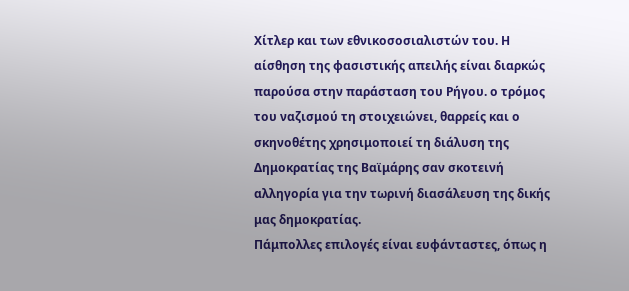Χίτλερ και των εθνικοσοσιαλιστών του. Η αίσθηση της φασιστικής απειλής είναι διαρκώς παρούσα στην παράσταση του Ρήγου. ο τρόμος του ναζισμού τη στοιχειώνει, θαρρείς και ο σκηνοθέτης χρησιμοποιεί τη διάλυση της Δημοκρατίας της Βαϊμάρης σαν σκοτεινή αλληγορία για την τωρινή διασάλευση της δικής μας δημοκρατίας.
Πάμπολλες επιλογές είναι ευφάνταστες, όπως η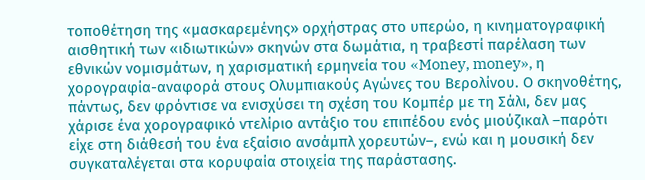τοποθέτηση της «μασκαρεμένης» ορχήστρας στο υπερώο, η κινηματογραφική αισθητική των «ιδιωτικών» σκηνών στα δωμάτια, η τραβεστί παρέλαση των εθνικών νομισμάτων, η χαρισματική ερμηνεία του «Money, money», η χορογραφία-αναφορά στους Ολυμπιακούς Αγώνες του Βερολίνου. Ο σκηνοθέτης, πάντως, δεν φρόντισε να ενισχύσει τη σχέση του Κομπέρ με τη Σάλι, δεν μας χάρισε ένα χορογραφικό ντελίριο αντάξιο του επιπέδου ενός μιούζικαλ –παρότι είχε στη διάθεσή του ένα εξαίσιο ανσάμπλ χορευτών–, ενώ και η μουσική δεν συγκαταλέγεται στα κορυφαία στοιχεία της παράστασης.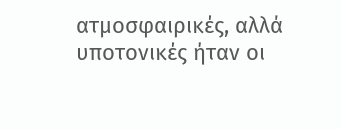ατμοσφαιρικές, αλλά υποτονικές ήταν οι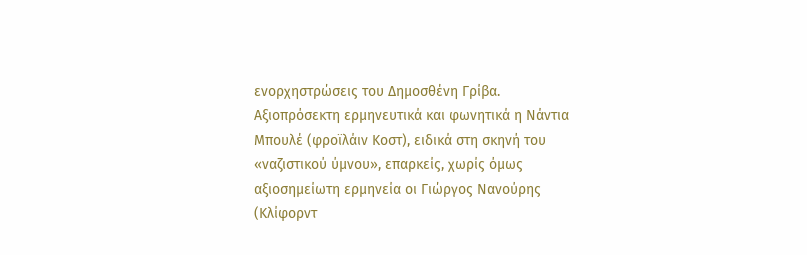ενορχηστρώσεις του Δημοσθένη Γρίβα. Αξιοπρόσεκτη ερμηνευτικά και φωνητικά η Νάντια Μπουλέ (φροϊλάιν Κοστ), ειδικά στη σκηνή του «ναζιστικού ύμνου», επαρκείς, χωρίς όμως αξιοσημείωτη ερμηνεία οι Γιώργος Νανούρης (Κλίφορντ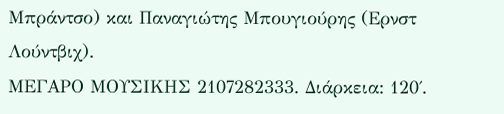Μπράντσο) και Παναγιώτης Μπουγιούρης (Ερνστ Λούντβιχ).
ΜΕΓΑΡΟ ΜΟΥΣΙΚΗΣ 2107282333. Διάρκεια: 120΄.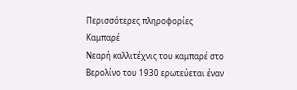Περισσότερες πληροφορίες
Καμπαρέ
Νεαρή καλλιτέχνις του καμπαρέ στο Βερολίνο του 1930 ερωτεύεται έναν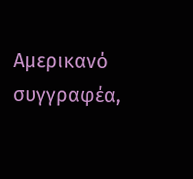Αμερικανό συγγραφέα,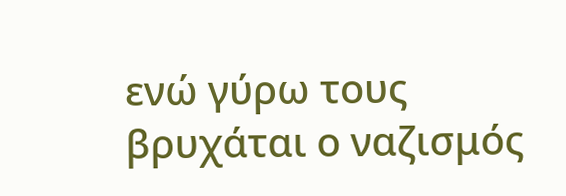ενώ γύρω τους βρυχάται ο ναζισμός